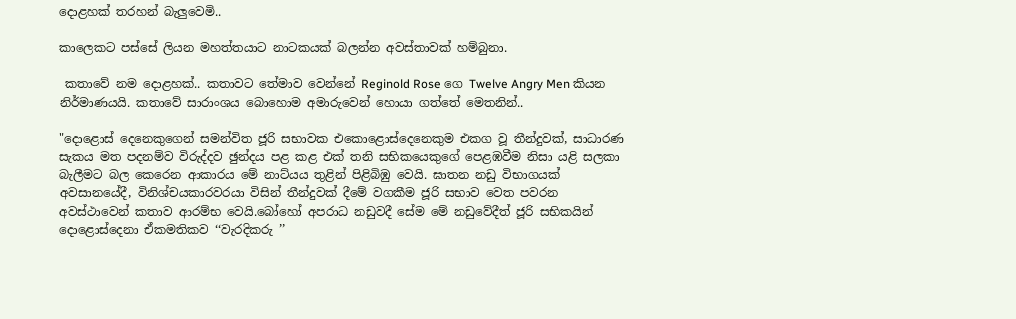දො‍ළ‍හක්‍ ‍ත‍ර‍හන්‍ ‍බැ‍ලු‍වෙ‍මි..

කාලෙකට පස්සේ ලියන මහත්තයාට නාටකයක් බලන්න අවස්තාවක් හම්බුනා.

 කතාවේ නම දොළහක්.. කතාවට තේමාව වෙන්නේ Reginold Rose ගෙ Twelve Angry Men කියන නිර්මාණයයි. කතාවේ සාරාංශය බොහොම අමාරුවෙන් හොයා ගත්තේ මෙතනින්..

"දොළොස් දෙනෙකුගෙන් සමන්විත ජූරි සභාවක එකොළොස්දෙනෙකුම එකග වූ තීන්දුවක්, සාධාරණ සැකය මත පදනම්ව විරුද්දව ඡුන්දය පළ කළ එක් තනි සභිකයෙකුගේ පෙළඹවීම නිසා යළි සලකා බැලීමට බල කෙරෙන ආකාරය මේ නාට්යය තුළින් පිළිබිඹු වෙයි. ඝාතන නඩු විභාගයක් අවසානයේදී, විනිශ්චයකාරවරයා විසින් තීන්දුවක් දීමේ වගකීම ජූරි සභාව වෙත පවරන අවස්ථාවෙන් කතාව ආරම්භ වෙයි.බෝහෝ අපරාධ නඩුවදී සේම මේ නඩුවේදීත් ජූරි සභිකයින් දොළොස්දෙනා ඒකමතිකව ‘‘වැරදිකරු ’’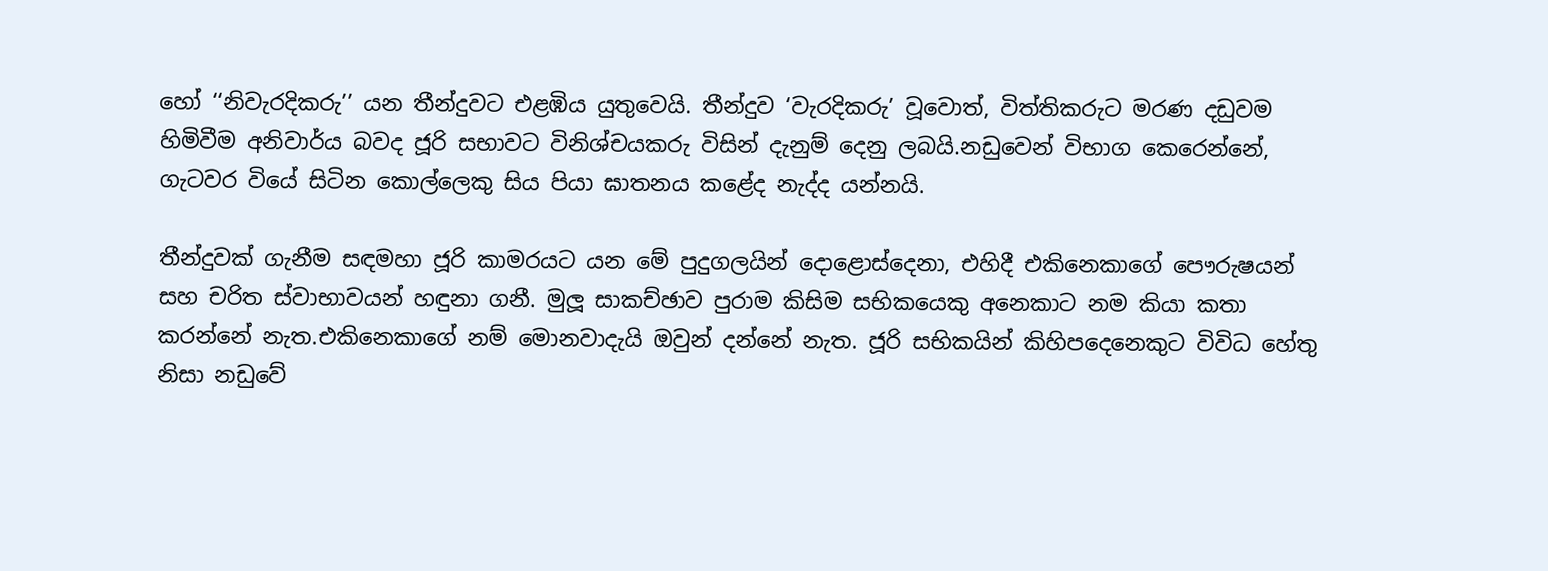හෝ ‘‘නිවැරදිකරු’’ යන තීන්දුවට එළඹිය යුතුවෙයි. තීන්දුව ‘වැරදිකරු’ වූවොත්, විත්තිකරුට මරණ දඩුවම හිමිවීම අනිවාර්ය බවද ජූරි සභාවට විනිශ්චයකරු විසින් දැනුම් දෙනු ලබයි.නඩුවෙන් විභාග කෙරෙන්නේ, ගැටවර වියේ සිටින කොල්ලෙකු සිය පියා ඝාතනය කළේද නැද්ද යන්නයි.

තීන්දුවක් ගැනීම සඳමහා ජූරි කාමරයට යන මේ පුදුගලයින් දොළොස්දෙනා, එහිදී එකිනෙකාගේ පෞරුෂයන් සහ චරිත ස්වාභාවයන් හඳුනා ගනී. මුලූ සාකච්ඡාව පුරාම කිසිම සභිකයෙකු අනෙකාට නම කියා කතා කරන්නේ නැත.එකිනෙකාගේ නම් මොනවාදැයි ඔවුන් දන්නේ නැත. ජූරි සභිකයින් කිහිපදෙනෙකුට විවිධ හේතු නිසා නඩුවේ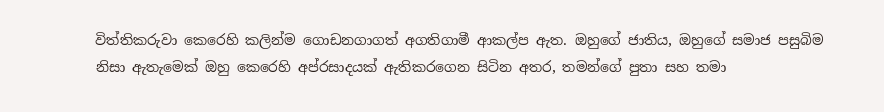විත්තිකරුවා කෙරෙහි කලින්ම ගොඩනගාගත් අගතිගාමී ආකල්ප ඇත. ඔහුගේ ජාතිය, ඔහුගේ සමාජ පසුබිම නිසා ඇතැමෙක් ඔහු කෙරෙහි අප්රසාදයක් ඇතිකරගෙන සිටින අතර, තමන්ගේ පුතා සහ තමා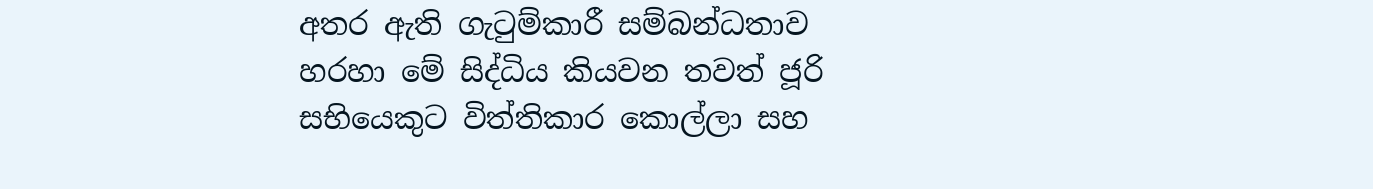අතර ඇති ගැටුම්කාරී සම්බන්ධතාව හරහා මේ සිද්ධිය කියවන තවත් ජූරි සභියෙකුට විත්තිකාර කොල්ලා සහ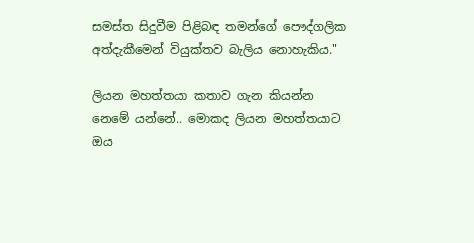සමස්ත සිදුවීම පිළිබඳ තමන්ගේ පෞද්ගලික අත්දැකීමෙන් වියුක්තව බැලිය නොහැකිය."

ලියන මහත්තයා කතාව ගැන කියන්න නෙමේ යන්නේ.. මොකද ලියන මහත්තයාට ඔය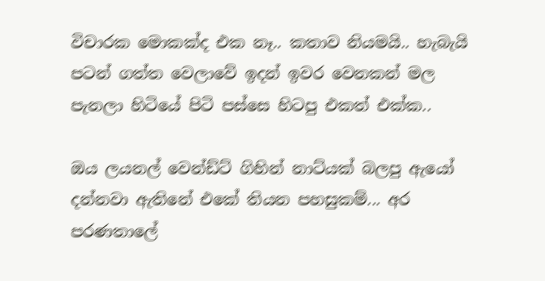විචාරක මොකක්ද එක නෑ.. කතාව නියමයි.. හැබැයි පටන් ගත්ත වෙලාවේ ඉදන් ඉවර වෙනකන් මල පැනලා හිටියේ පිටි පස්සෙ හිටපු එකත් එක්ක..

ඔය ලයනල් වෙන්ඩ්ට් ගිහින් නාට්යක් බලපු ඇයෝ දන්නවා ඇතිනේ එකේ තියන පහසුකම්... අර පරණතාලේ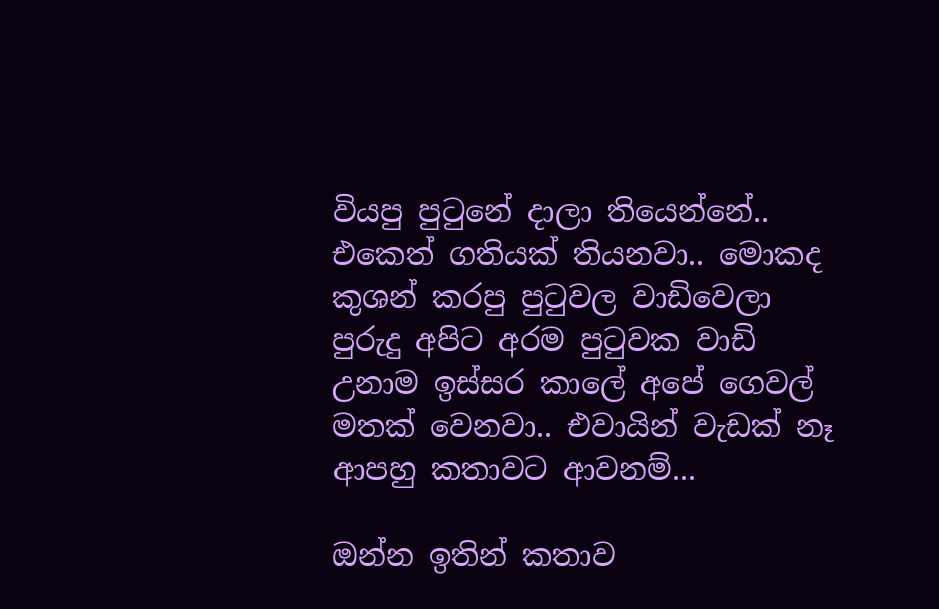වියපු පුටුනේ දාලා තියෙන්නේ.. එකෙත් ගතියක් තියනවා.. මොකද කුශන් කරපු පුටුවල වාඩිවෙලා පුරුදු අපිට අරම පුටුවක වාඩි උනාම ඉස්සර කාලේ අපේ ගෙවල් මතක් වෙනවා.. එවායින් වැඩක් නෑ ආපහු කතාවට ආවනම්...

ඔන්න ඉතින් කතාව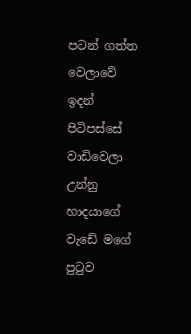පටන් ගත්ත වෙලාවේ ඉදන් පිටිපස්සේ වාඩිවෙලා උන්නු හාදයාගේ වැඩේ මගේ පුටුව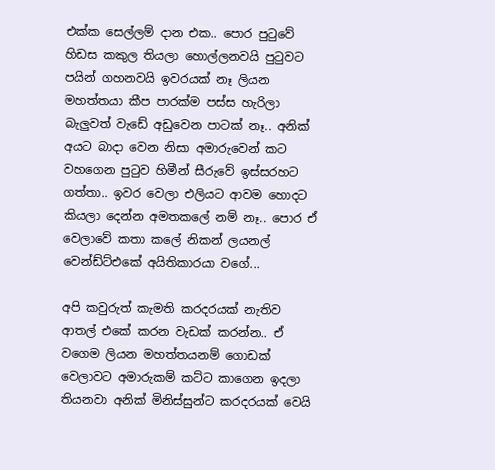එක්ක සෙල්ලම් දාන එක.. පොර පුටුවේ හිඩස කකුල තියලා හොල්ලනවයි පුටුවට පයින් ගහනවයි ඉවරයක් නෑ ලියන මහත්තයා කීප පාරක්ම පස්ස හැරිලා බැලුවත් වැඩේ අඩුවෙන පාටක් නෑ.. අනික් අයට බාදා වෙන නිසා අමාරුවෙන් කට වහගෙන පුටුව හිමීන් සීරුවේ ඉස්සරහට ගත්තා.. ඉවර වෙලා එලියට ආවම හොදට කියලා දෙන්න අමතකලේ නම් නෑ.. පොර ඒ වෙලාවේ කතා කලේ නිකන් ලයනල් වෙන්ඩ්ට්එකේ අයිතිකාරයා වගේ...

අපි කවුරුත් කැමති කරදරයක් නැතිව ආතල් එකේ කරන වැඩක් කරන්න.. ඒ වගෙම ලියන මහත්තයනම් ගොඩක් වෙලාවට අමාරුකම් කට්ට කාගෙන ඉදලා තියනවා අනික් මිනිස්සුන්ට කරදරයක් වෙයි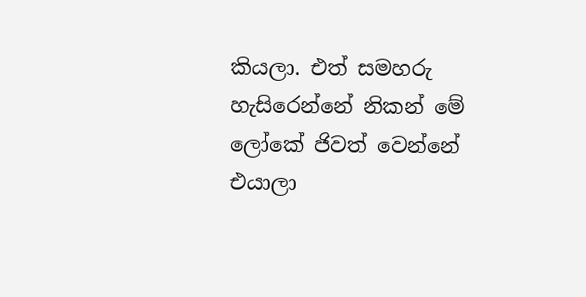කියලා. එත් සමහරු හැසිරෙන්නේ නිකන් මේ ලෝකේ ජිවත් වෙන්නේ එයාලා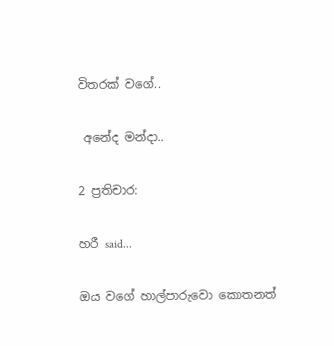විතරක් වගේ..

 අනේද මන්දා..

2 ප්‍රතිචාර:

හරී said...

ඔය වගේ හාල්පාරුවො කොතනත්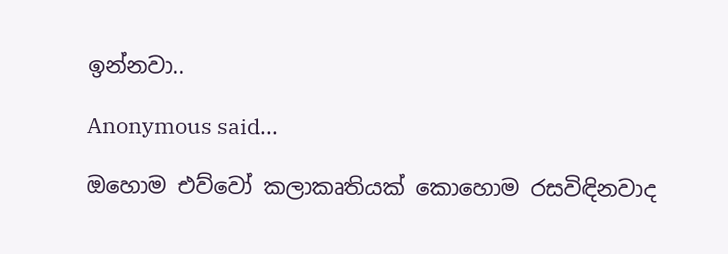ඉන්නවා..

Anonymous said...

ඔහොම එව්වෝ කලාකෘතියක් කොහොම රසවිඳිනවාද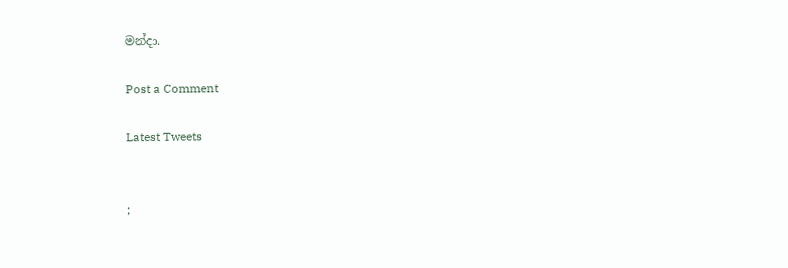මන්දා.

Post a Comment

Latest Tweets


;